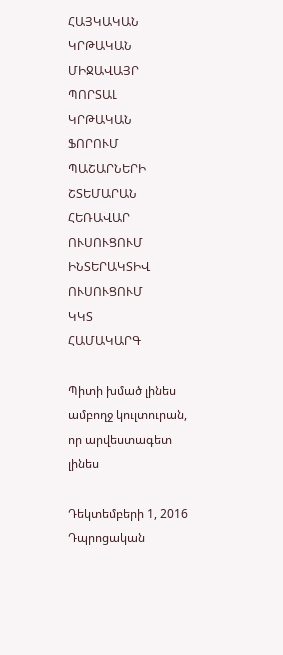ՀԱՅԿԱԿԱՆ ԿՐԹԱԿԱՆ ՄԻՋԱՎԱՅՐ
ՊՈՐՏԱԼ
ԿՐԹԱԿԱՆ
ՖՈՐՈՒՄ
ՊԱՇԱՐՆԵՐԻ
ՇՏԵՄԱՐԱՆ
ՀԵՌԱՎԱՐ
ՈՒՍՈՒՑՈՒՄ
ԻՆՏԵՐԱԿՏԻՎ
ՈՒՍՈՒՑՈՒՄ
ԿԿՏ
ՀԱՄԱԿԱՐԳ

Պիտի խմած լինես ամբողջ կուլտուրան, որ արվեստագետ լինես

Դեկտեմբերի 1, 2016
Դպրոցական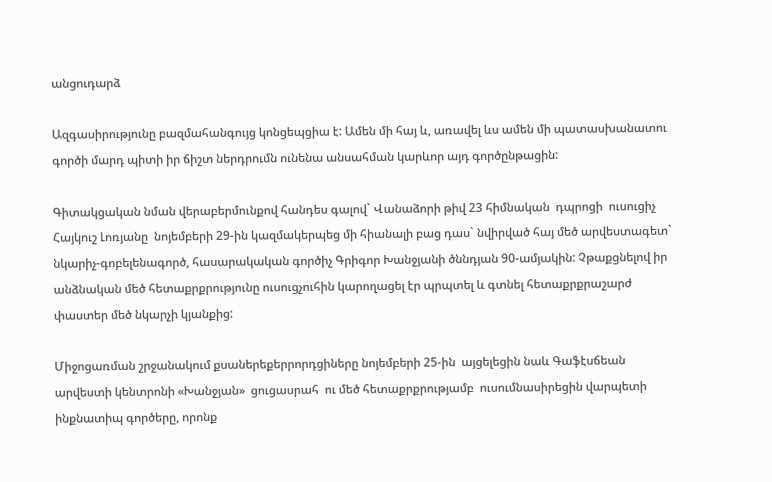անցուդարձ

Ազգասիրությունը բազմահանգույց կոնցեպցիա է: Ամեն մի հայ և, առավել ևս ամեն մի պատասխանատու գործի մարդ պիտի իր ճիշտ ներդրումն ունենա անսահման կարևոր այդ գործընթացին:

Գիտակցական նման վերաբերմունքով հանդես գալով` Վանաձորի թիվ 23 հիմնական  դպրոցի  ուսուցիչ Հայկուշ Լոռյանը  նոյեմբերի 29-ին կազմակերպեց մի հիանալի բաց դաս` նվիրված հայ մեծ արվեստագետ` նկարիչ-գոբելենագործ, հասարակական գործիչ Գրիգոր Խանջյանի ծննդյան 90-ամյակին: Չթաքցնելով իր անձնական մեծ հետաքրքրությունը ուսուցչուհին կարողացել էր պրպտել և գտնել հետաքրքրաշարժ փաստեր մեծ նկարչի կյանքից:

Միջոցառման շրջանակում քսաներեքերրորդցիները նոյեմբերի 25-ին  այցելեցին նաև Գաֆէսճեան արվեստի կենտրոնի «Խանջյան»  ցուցասրահ  ու մեծ հետաքրքրությամբ  ուսումնասիրեցին վարպետի ինքնատիպ գործերը, որոնք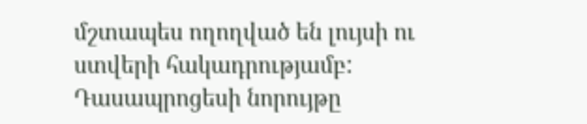մշտապես ողողված են լույսի ու ստվերի հակադրությամբ: Դասապրոցեսի նորույթը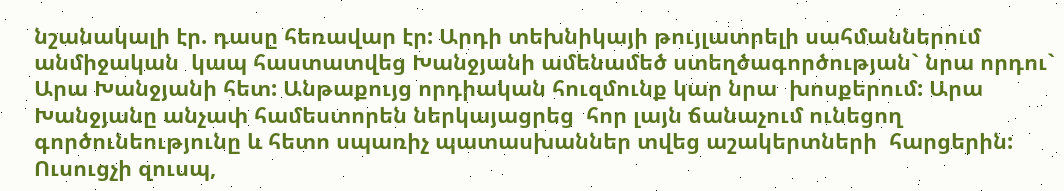նշանակալի էր. դասը հեռավար էր: Արդի տեխնիկայի թույլատրելի սահմաններում անմիջական  կապ հաստատվեց Խանջյանի ամենամեծ ստեղծագործության` նրա որդու` Արա Խանջյանի հետ: Անթաքույց որդիական հուզմունք կար նրա  խոսքերում: Արա Խանջյանը անչափ համեստորեն ներկայացրեց  հոր լայն ճանաչում ունեցող գործունեությունը և հետո սպառիչ պատասխաններ տվեց աշակերտների  հարցերին: Ուսուցչի զուսպ,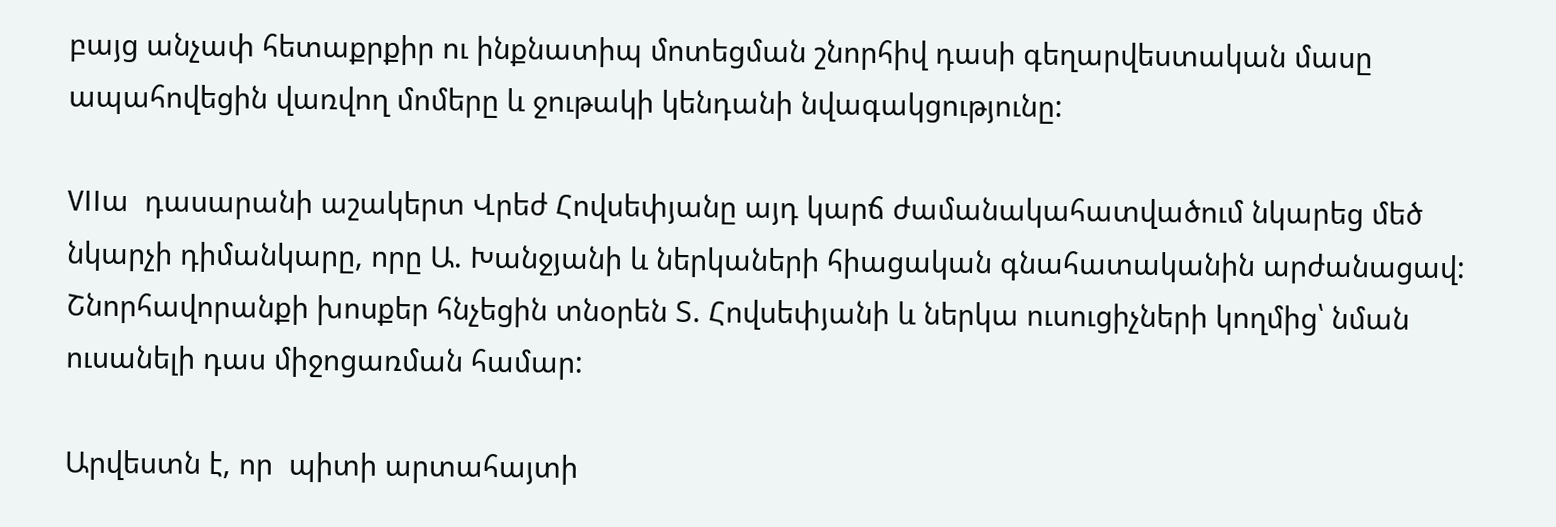բայց անչափ հետաքրքիր ու ինքնատիպ մոտեցման շնորհիվ դասի գեղարվեստական մասը ապահովեցին վառվող մոմերը և ջութակի կենդանի նվագակցությունը:

VIIա  դասարանի աշակերտ Վրեժ Հովսեփյանը այդ կարճ ժամանակահատվածում նկարեց մեծ նկարչի դիմանկարը, որը Ա. Խանջյանի և ներկաների հիացական գնահատականին արժանացավ: Շնորհավորանքի խոսքեր հնչեցին տնօրեն Տ. Հովսեփյանի և ներկա ուսուցիչների կողմից՝ նման  ուսանելի դաս միջոցառման համար:

Արվեստն է, որ  պիտի արտահայտի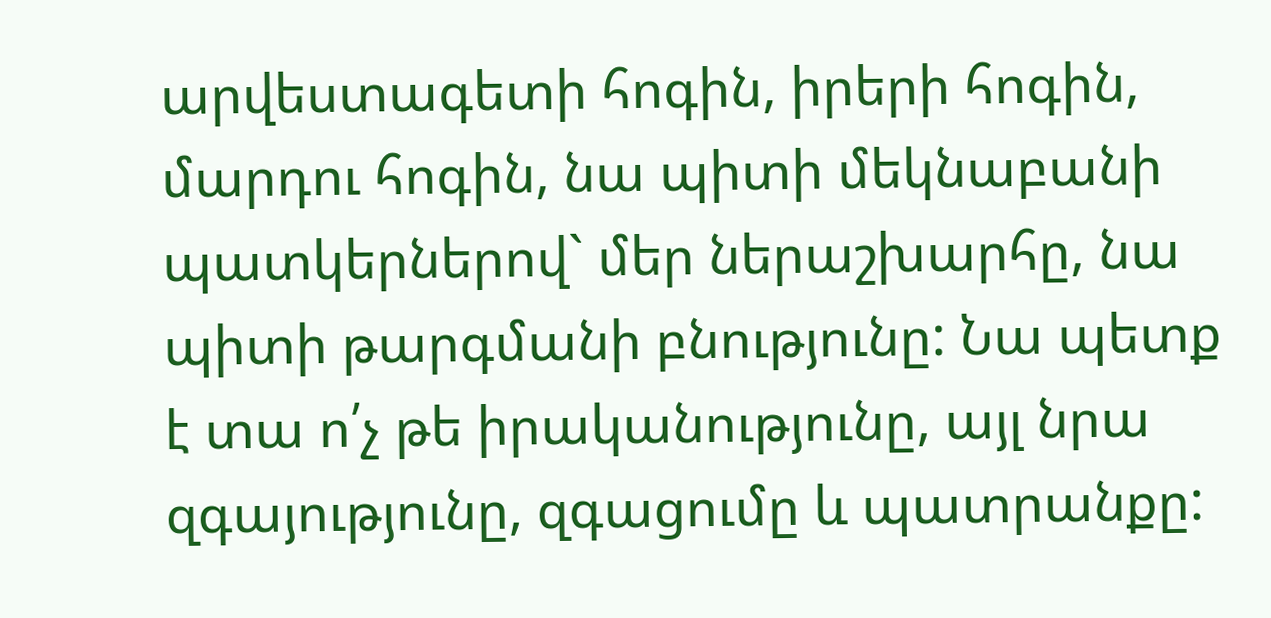արվեստագետի հոգին, իրերի հոգին, մարդու հոգին, նա պիտի մեկնաբանի պատկերներով` մեր ներաշխարհը, նա պիտի թարգմանի բնությունը: Նա պետք է տա ո՛չ թե իրականությունը, այլ նրա զգայությունը, զգացումը և պատրանքը: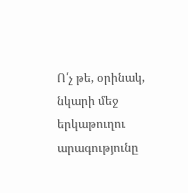Ո՛չ թե, օրինակ, նկարի մեջ երկաթուղու արագությունը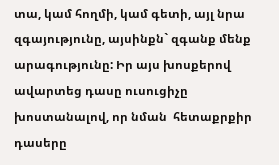տա, կամ հողմի, կամ գետի, այլ նրա զգայությունը, այսինքն` զգանք մենք արագությունը: Իր այս խոսքերով ավարտեց դասը ուսուցիչը խոստանալով, որ նման  հետաքրքիր դասերը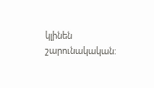կլինեն շարունակական: